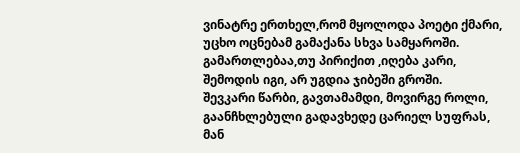ვინატრე ერთხელ,რომ მყოლოდა პოეტი ქმარი,
უცხო ოცნებამ გამაქანა სხვა სამყაროში.
გამართლებაა,თუ პირიქით ,იღება კარი,
შემოდის იგი, არ უგდია ჯიბეში გროში.
შევკარი წარბი, გავთამამდი, მოვირგე როლი,
გაანჩხლებული გადავხედე ცარიელ სუფრას,
მან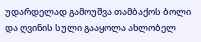უდარდელად გამოუშვა თამბაქოს ბოლი
და ღვინის სული გააყოლა ახლობელ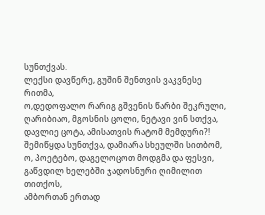სუნთქვას.
ლექსი დავწერე, გუშინ შენთვის ვაკვნესე რითმა,
ო,დედოფალო რარიგ გშვენის წარბი შეკრული,
ღარიბიაო, მგოსნის ცოლი, ნეტავი ვინ სთქვა,
დავლიე ცოტა, ამისათვის რატომ მემდური?!
შემიწყდა სუნთქვა, დამიარა სხეულში სითბომ,
ო, პოეტებო, დაგელოცოთ მოდგმა და ფესვი,
გაწვდილ ხელებში ჯადოსნური ღიმილით თითქოს,
ამბორთან ერთად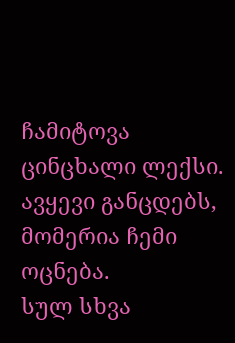ჩამიტოვა ცინცხალი ლექსი.
ავყევი განცდებს, მომერია ჩემი ოცნება.
სულ სხვა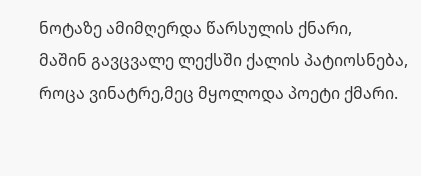ნოტაზე ამიმღერდა წარსულის ქნარი,
მაშინ გავცვალე ლექსში ქალის პატიოსნება,
როცა ვინატრე,მეც მყოლოდა პოეტი ქმარი.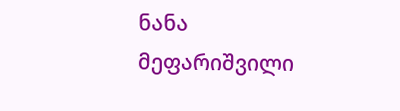ნანა მეფარიშვილი